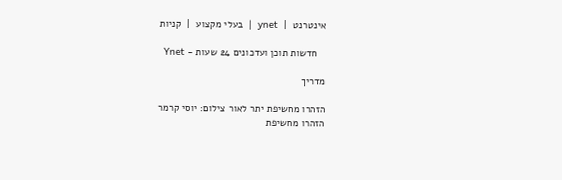אינטרנט  |  ynet  |  בעלי מקצוע  |  קניות

   חדשות תוכן ועדכונים 24 שעות - Ynet

מדריך

הזהרו מחשיפת יתר לאור צילום: יוסי קרמר
הזהרו מחשיפת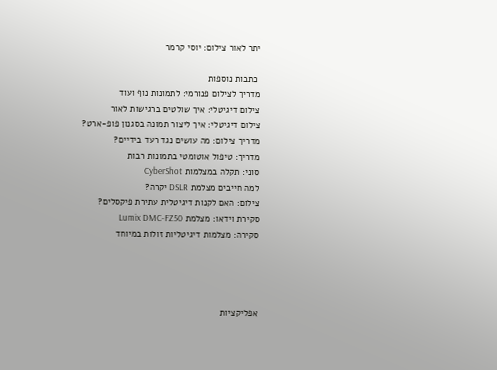יתר לאור צילום: יוסי קרמר

 כתבות נוספות
מדריך לצילום פנורמי: לתמונות נוף ועוד
צילום דיגיטלי: איך שולטים ברגישות לאור
צילום דיגיטלי: איך ליצור תמונה בסגנון פופ-ארט?
מדריך צילום: מה עושים נגד רעד בידיים?
מדריך: טיפול אוטומטי בתמונות רבות
סוני: תקלה במצלמות CyberShot
למה חייבים מצלמת DSLR יקרה?
צילום: האם לקנות דיגיטלית עתירת פיקסלים?
סקירת וידאו: מצלמת Lumix DMC-FZ50
סקירה: מצלמות דיגיטליות זולות במיוחד




אפליקציות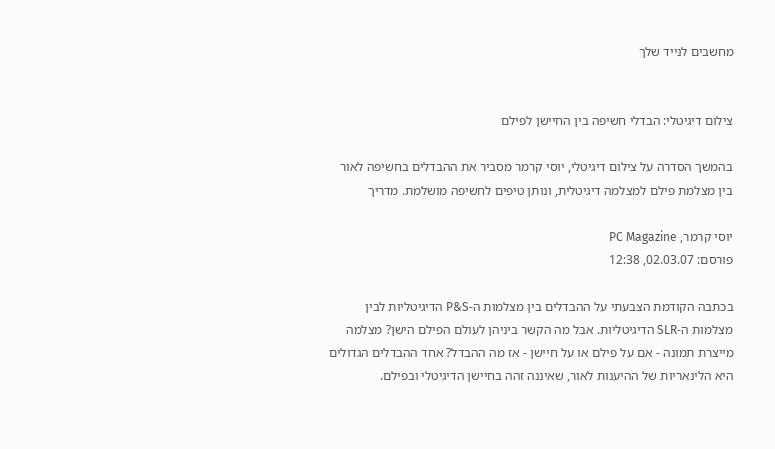מחשבים לנייד שלך


צילום דיגיטלי: הבדלי חשיפה בין החיישן לפילם

בהמשך הסדרה על צילום דיגיטלי, יוסי קרמר מסביר את ההבדלים בחשיפה לאור בין מצלמת פילם למצלמה דיגיטלית, ונותן טיפים לחשיפה מושלמת. מדריך

יוסי קרמר, PC Magazine
פורסם: 02.03.07, 12:38

בכתבה הקודמת הצבעתי על ההבדלים בין מצלמות ה-P&S הדיגיטליות לבין מצלמות ה-SLR הדיגיטליות. אבל מה הקשר ביניהן לעולם הפילם הישן? מצלמה מייצרת תמונה - אם על פילם או על חיישן - אז מה ההבדל? אחד ההבדלים הגדולים היא הלינאריות של ההיענות לאור, שאיננה זהה בחיישן הדיגיטלי ובפילם.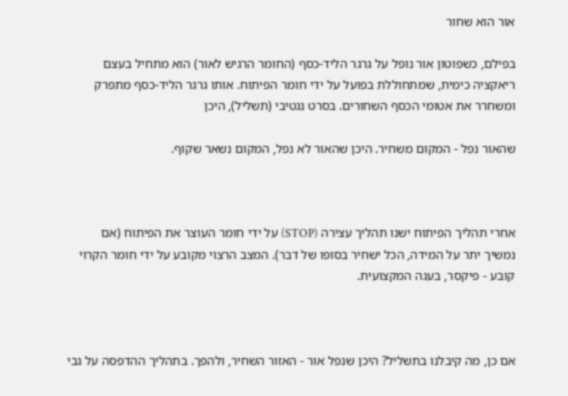אור הוא שחור

בפילם, כשפוטון אור נופל על גרגר הליד-כסף (החומר הרגיש לאור) הוא מתחיל בעצם ריאקציה כימית, שמתחוללת בפועל על ידי חומר הפיתוח. אותו גרגר הליד-כסף מתפרק ומשחרר את אטומי הכסף השחורים. בסרט נגטיבי (תשליל), היכן

שהאור נפל - המקום משחיר. היכן שהאור לא נפל, המקום נשאר שקוף.



אחרי תהליך הפיתוח ישנו תהליך עצירה (STOP) על ידי חומר העוצר את הפיתוח (אם נמשיך יתר על המידה, הכל ישחיר בסופו של דבר). המצב הרצוי מקובע על ידי חומר הקרוי קובע - פיקסר, בעגה המקצועית.



אם כן, מה קיבלנו בתשליל? היכן שנפל אור - האזור השחיר, ולהפך. בתהליך ההדפסה על גבי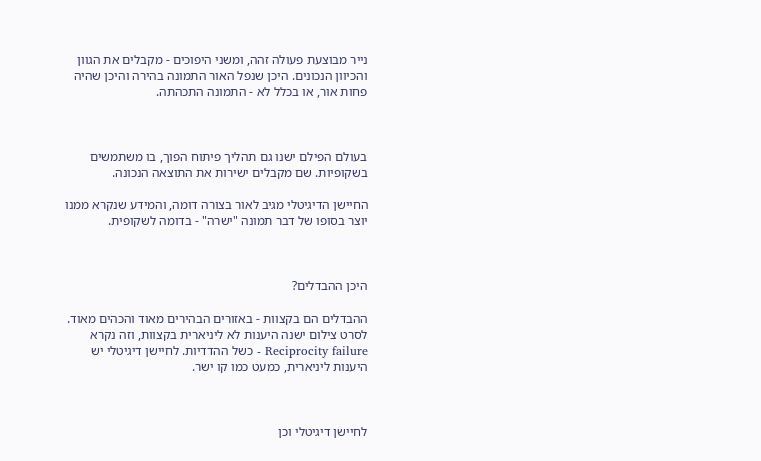נייר מבוצעת פעולה זהה, ומשני היפוכים - מקבלים את הגוון והכיוון הנכונים. היכן שנפל האור התמונה בהירה והיכן שהיה פחות אור, או בכלל לא - התמונה התכהתה.



בעולם הפילם ישנו גם תהליך פיתוח הפוך, בו משתמשים בשקופיות. שם מקבלים ישירות את התוצאה הנכונה.

החיישן הדיגיטלי מגיב לאור בצורה דומה, והמידע שנקרא ממנו יוצר בסופו של דבר תמונה "ישרה" - בדומה לשקופית.



היכן ההבדלים?

ההבדלים הם בקצוות - באזורים הבהירים מאוד והכהים מאוד. לסרט צילום ישנה היענות לא ליניארית בקצוות, וזה נקרא Reciprocity failure - כשל ההדדיות. לחיישן דיגיטלי יש היענות ליניארית, כמעט כמו קו ישר.



לחיישן דיגיטלי וכן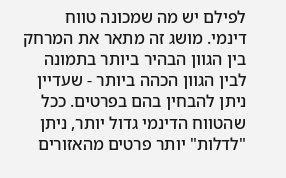לפילם יש מה שמכונה טווח דינמי. מושג זה מתאר את המרחק בין הגוון הבהיר ביותר בתמונה לבין הגוון הכהה ביותר - שעדיין ניתן להבחין בהם בפרטים. ככל שהטווח הדינמי גדול יותר, ניתן "לדלות" יותר פרטים מהאזורים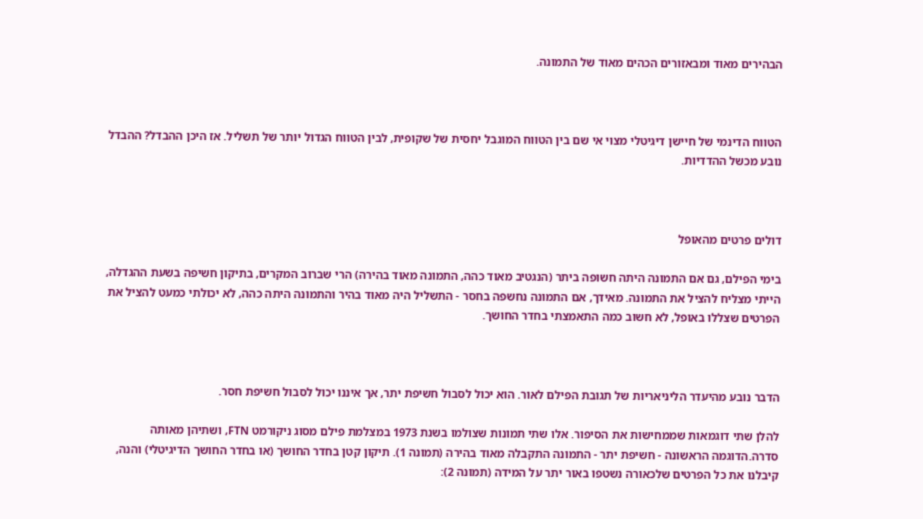הבהירים מאוד ומבאזורים הכהים מאוד של התמונה.



הטווח הדינמי של חיישן דיגיטלי מצוי אי שם בין הטווח המוגבל יחסית של שקופית, לבין הטווח הגדול יותר של תשליל. אז היכן ההבדל? ההבדל נובע מכשל ההדדיות.



דולים פרטים מהאופל

בימי הפילם, גם אם התמונה היתה חשופה ביתר (הנגטיב מאוד כהה, התמונה מאוד בהירה) הרי שברוב המקרים, בתיקון חשיפה בשעת ההגדלה, הייתי מצליח להציל את התמונה. מאידך, אם התמונה נחשפה בחסר - התשליל היה מאוד בהיר והתמונה היתה כהה, לא יכולתי כמעט להציל את הפרטים שצללו באופל, לא חשוב כמה התאמצתי בחדר החושך.



הדבר נובע מהיעדר הליניאריות של תגובת הפילם לאור. הוא יכול לסבול חשיפת יתר, אך איננו יכול לסבול חשיפת חסר.

להלן שתי דוגמאות שממחישות את הסיפור. אלו שתי תמונות שצולמו בשנת 1973 במצלמת פילם מסוג ניקורמט FTN, ושתיהן מאותה סדרה.הדוגמה הראשונה - חשיפת יתר - התמונה התקבלה מאוד בהירה (תמונה 1). תיקון קטן בחדר החושך (או בחדר החושך הדיגיטלי) והנה, קיבלנו את כל הפרטים שלכאורה נשטפו באור יתר על המידה (תמונה 2):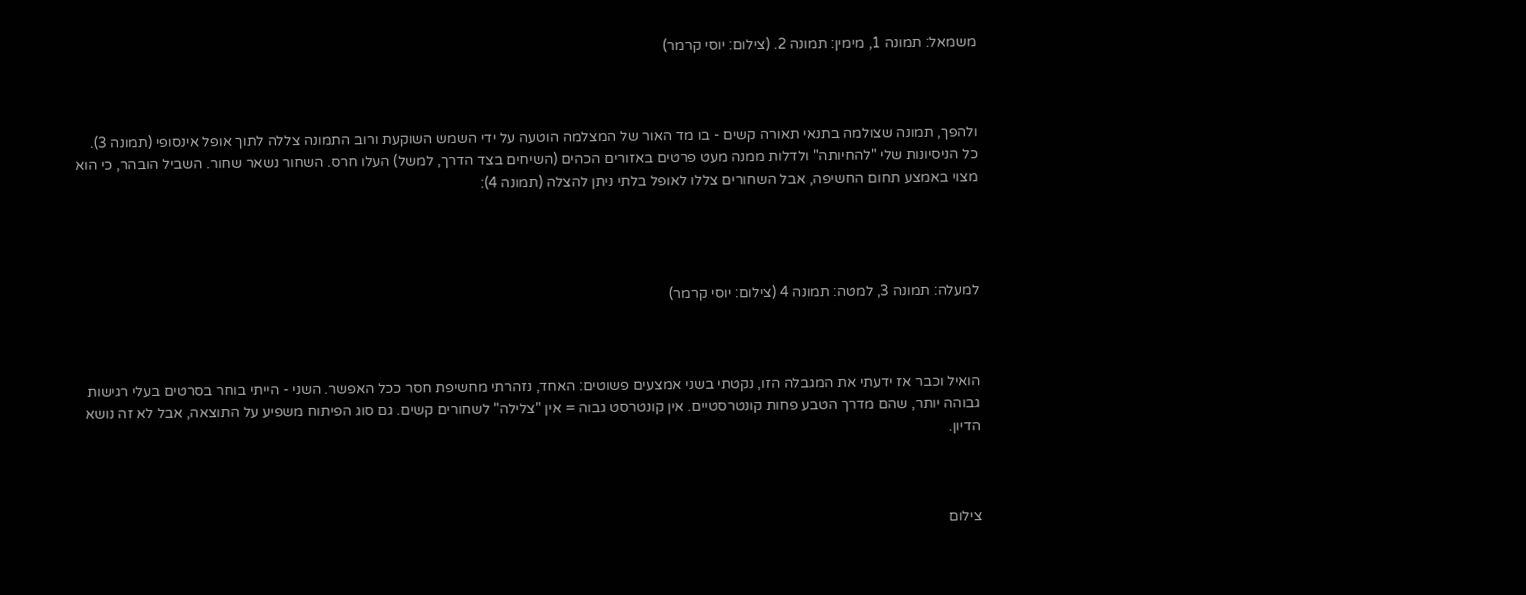משמאל: תמונה 1, מימין: תמונה 2. (צילום: יוסי קרמר)



ולהפך, תמונה שצולמה בתנאי תאורה קשים - בו מד האור של המצלמה הוטעה על ידי השמש השוקעת ורוב התמונה צללה לתוך אופל אינסופי (תמונה 3). כל הניסיונות שלי "להחיותה" ולדלות ממנה מעט פרטים באזורים הכהים (השיחים בצד הדרך, למשל) העלו חרס. השחור נשאר שחור. השביל הובהר, כי הוא מצוי באמצע תחום החשיפה, אבל השחורים צללו לאופל בלתי ניתן להצלה (תמונה 4):




למעלה: תמונה 3, למטה: תמונה 4 (צילום: יוסי קרמר)



הואיל וכבר אז ידעתי את המגבלה הזו, נקטתי בשני אמצעים פשוטים: האחד, נזהרתי מחשיפת חסר ככל האפשר. השני - הייתי בוחר בסרטים בעלי רגישות גבוהה יותר, שהם מדרך הטבע פחות קונטרסטיים. אין קונטרסט גבוה = אין "צלילה" לשחורים קשים. גם סוג הפיתוח משפיע על התוצאה, אבל לא זה נושא הדיון.



צילום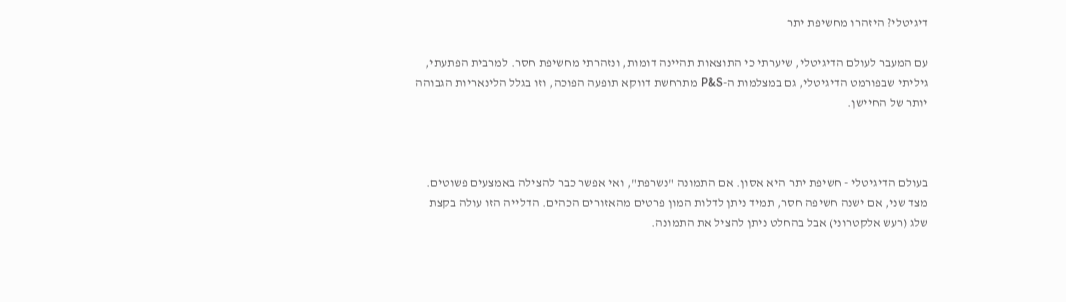דיגיטלי? היזהרו מחשיפת יתר

עם המעבר לעולם הדיגיטלי, שיערתי כי התוצאות תהיינה דומות, ונזהרתי מחשיפת חסר. למרבית הפתעתי, גיליתי שבפורמט הדיגיטלי, גם במצלמות ה-P&S מתרחשת דווקא תופעה הפוכה, וזו בגלל הלינאריות הגבוהה יותר של החיישן.



בעולם הדיגיטלי - חשיפת יתר היא אסון. אם התמונה "נשרפת", ואי אפשר כבר להצילה באמצעים פשוטים. מצד שני, אם ישנה חשיפה חסר, תמיד ניתן לדלות המון פרטים מהאזורים הכהים. הדלייה הזו עולה בקצת שלג (רעש אלקטרוני) אבל בהחלט ניתן להציל את התמונה.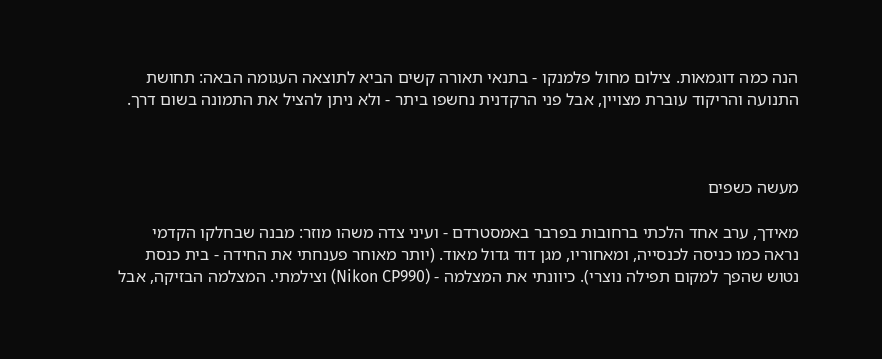הנה כמה דוגמאות. צילום מחול פלמנקו - בתנאי תאורה קשים הביא לתוצאה העגומה הבאה: תחושת התנועה והריקוד עוברת מצויין, אבל פני הרקדנית נחשפו ביתר - ולא ניתן להציל את התמונה בשום דרך.



מעשה כשפים

מאידך, ערב אחד הלכתי ברחובות בפרבר באמסטרדם - ועיני צדה משהו מוזר: מבנה שבחלקו הקדמי נראה כמו כניסה לכנסייה, ומאחוריו, מגן דוד גדול מאוד. (יותר מאוחר פענחתי את החידה - בית כנסת נטוש שהפך למקום תפילה נוצרי). כיוונתי את המצלמה - (Nikon CP990) וצילמתי. המצלמה הבזיקה, אבל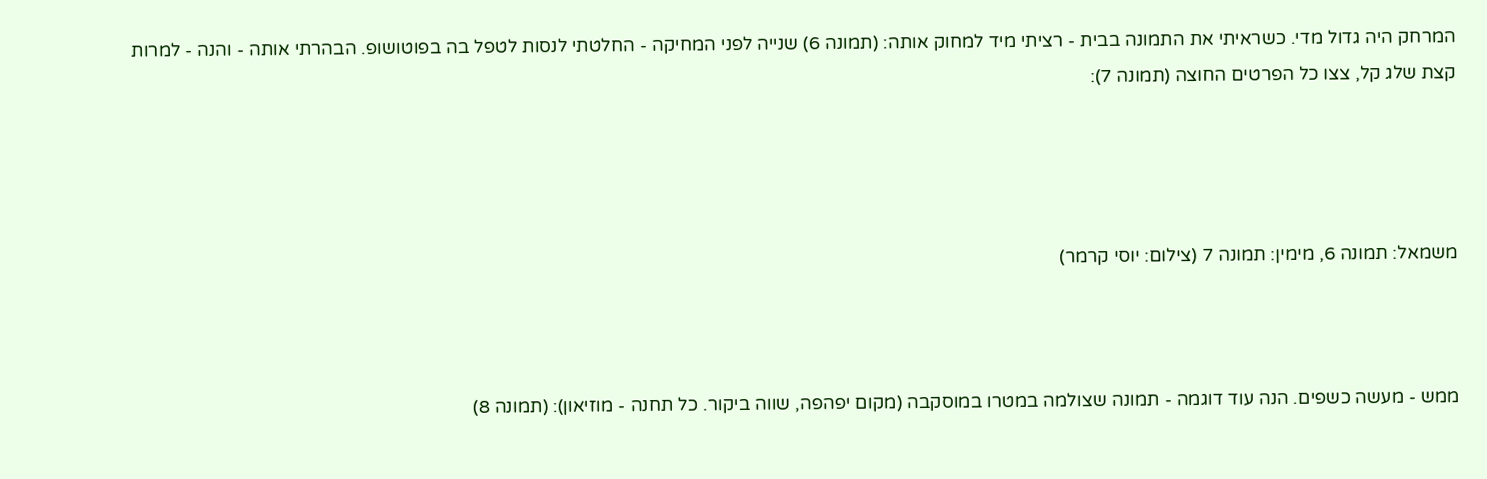המרחק היה גדול מדי. כשראיתי את התמונה בבית - רציתי מיד למחוק אותה: (תמונה 6) שנייה לפני המחיקה - החלטתי לנסות לטפל בה בפוטושופ. הבהרתי אותה - והנה - למרות קצת שלג קל, צצו כל הפרטים החוצה (תמונה 7):




משמאל: תמונה 6, מימין: תמונה 7 (צילום: יוסי קרמר)



ממש - מעשה כשפים. הנה עוד דוגמה - תמונה שצולמה במטרו במוסקבה (מקום יפהפה, שווה ביקור. כל תחנה - מוזיאון): (תמונה 8)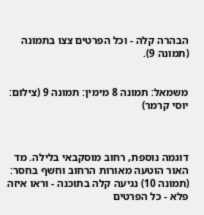הבהרה קלה - וכל הפרטים צצו בתמונה (תמונה 9).


משמאל: תמונה 8 מימין: תמונה 9 (צילום: יוסי קרמר)



דוגמה נוספת, רחוב מוסקבאי בלילה. מד האור הוטעה מאורות הרחוב וחשף בחסר: (תמונה 10) נגיעה קלה בתוכנה - וראו איזה פלא - כל הפרטים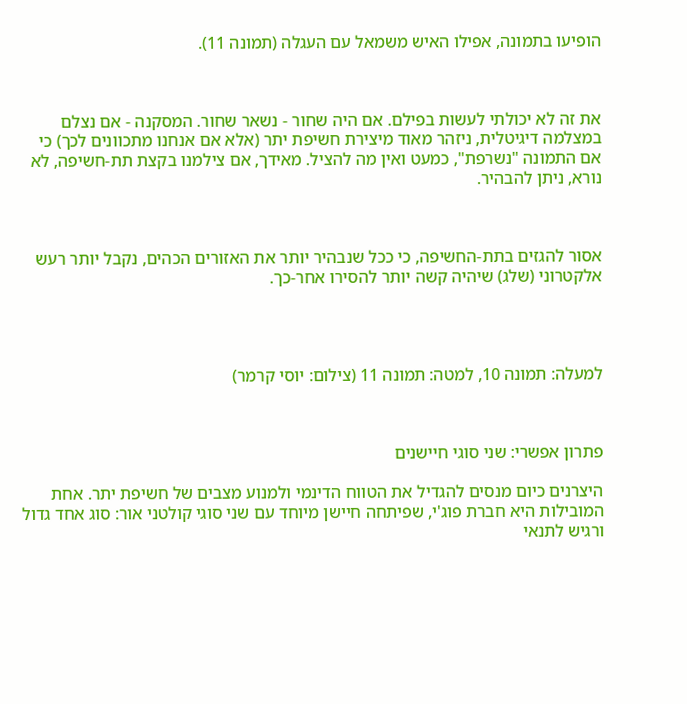הופיעו בתמונה, אפילו האיש משמאל עם העגלה (תמונה 11).



את זה לא יכולתי לעשות בפילם. אם היה שחור - נשאר שחור. המסקנה - אם נצלם במצלמה דיגיטלית, ניזהר מאוד מיצירת חשיפת יתר (אלא אם אנחנו מתכוונים לכך) כי אם התמונה "נשרפת", כמעט ואין מה להציל. מאידך, אם צילמנו בקצת תת-חשיפה, לא נורא, ניתן להבהיר.



אסור להגזים בתת-החשיפה, כי ככל שנבהיר יותר את האזורים הכהים, נקבל יותר רעש אלקטרוני (שלג) שיהיה קשה יותר להסירו אחר-כך.




למעלה: תמונה 10, למטה: תמונה 11 (צילום: יוסי קרמר)



פתרון אפשרי: שני סוגי חיישנים

היצרנים כיום מנסים להגדיל את הטווח הדינמי ולמנוע מצבים של חשיפת יתר. אחת המובילות היא חברת פוג'י, שפיתחה חיישן מיוחד עם שני סוגי קולטני אור: סוג אחד גדול ורגיש לתנאי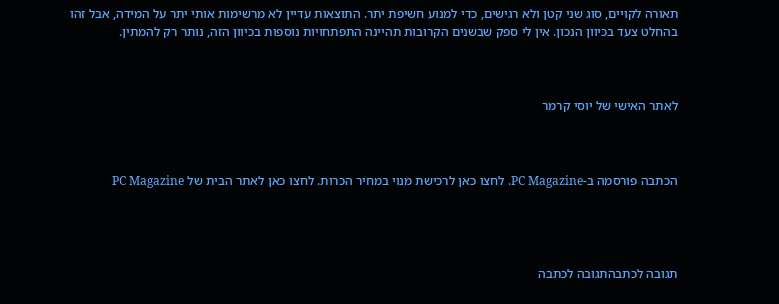תאורה לקויים, סוג שני קטן ולא רגישים, כדי למנוע חשיפת יתר. התוצאות עדיין לא מרשימות אותי יתר על המידה, אבל זהו בהחלט צעד בכיוון הנכון. אין לי ספק שבשנים הקרובות תהיינה התפתחויות נוספות בכיוון הזה, נותר רק להמתין.



לאתר האישי של יוסי קרמר



הכתבה פורסמה ב-PC Magazine. לחצו כאן לרכישת מנוי במחיר הכרות. לחצו כאן לאתר הבית של PC Magazine




תגובה לכתבהתגובה לכתבה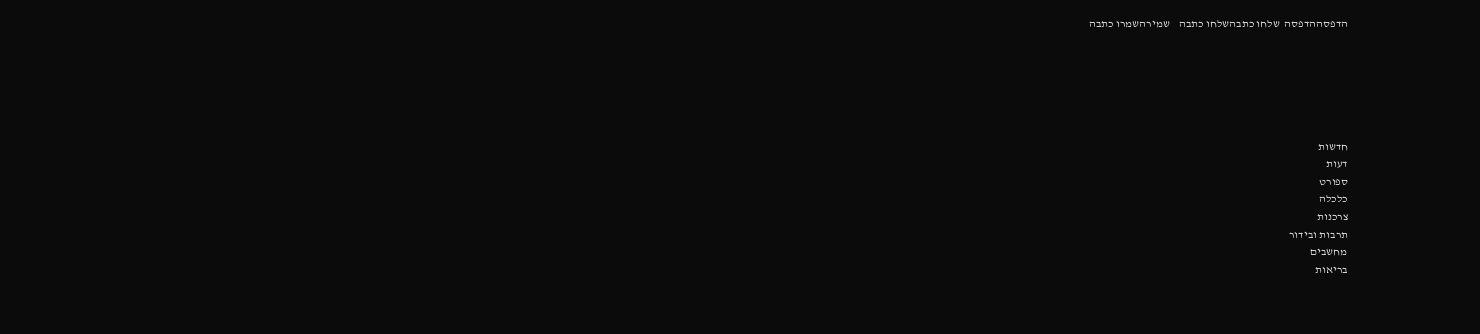הדפסההדפסה  שלחו כתבהשלחו כתבה    שמירהשמרו כתבה






חדשות
דעות
ספורט
כלכלה
צרכנות
תרבות ובידור
מחשבים
בריאות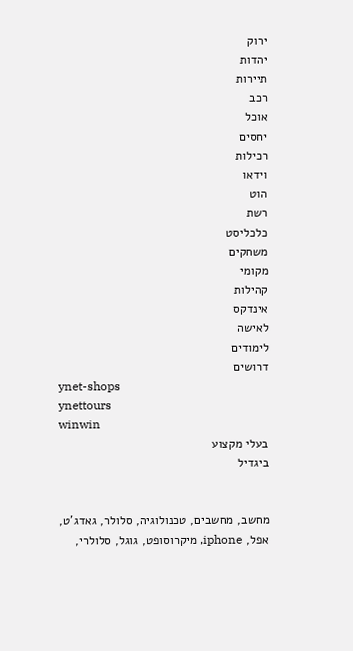ירוק
יהדות
תיירות
רכב
אוכל
יחסים
רכילות
וידאו
הוט
רשת
כלכליסט
משחקים
מקומי
קהילות
אינדקס
לאישה
לימודים
דרושים
ynet-shops
ynettours
winwin
בעלי מקצוע
ביגדיל


מחשב, מחשבים, טכנולוגיה, סלולר, גאדג'ט, אפל, iphone, מיקרוסופט, גוגל, סלולרי,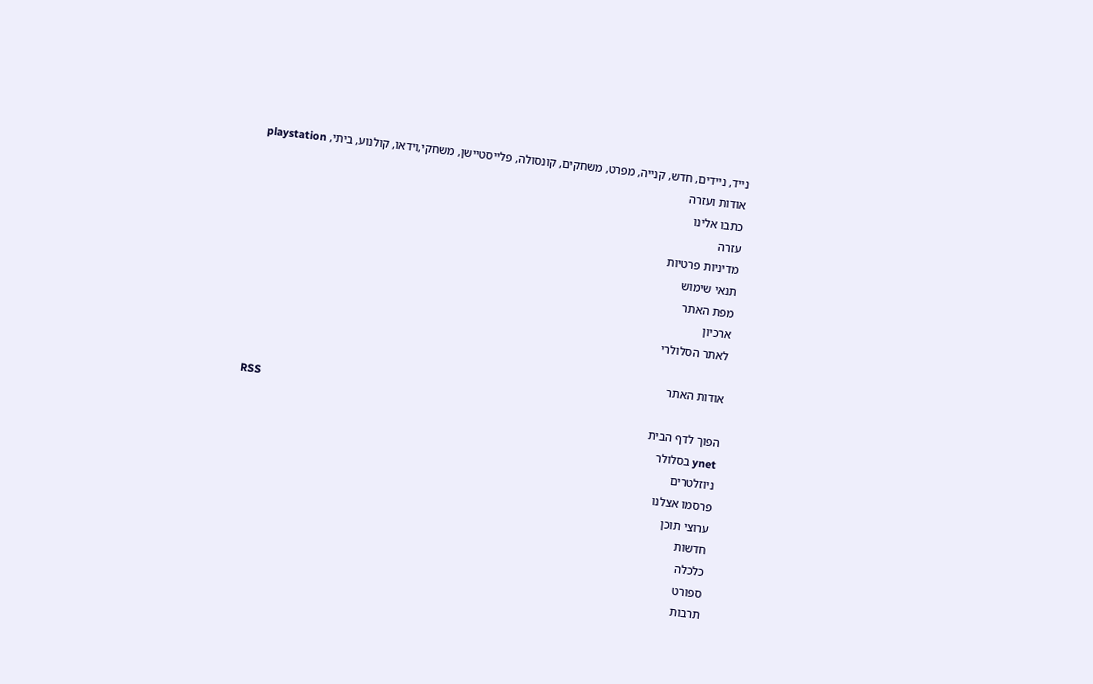נייד, ניידים, חדש, קנייה, מפרט, משחקים, קונסולה, פלייסטיישן, משחקי,וידאו, קולנוע, ביתי, playstation
אודות ועזרה
כתבו אלינו
עזרה
מדיניות פרטיות
תנאי שימוש
מפת האתר
ארכיון
לאתר הסלולרי

אודות האתר
RSS
הפוך לדף הבית
ynet בסלולר
ניוזלטרים
פרסמו אצלנו
ערוצי תוכן
חדשות
כלכלה
ספורט
תרבות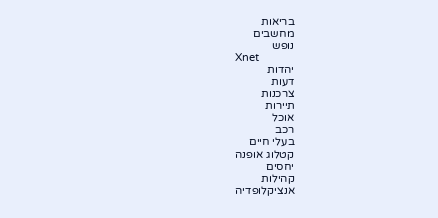בריאות
מחשבים
נופש
Xnet
יהדות
דעות
צרכנות
תיירות
אוכל
רכב
בעלי חיים
קטלוג אופנה
יחסים
קהילות
אנציקלופדיה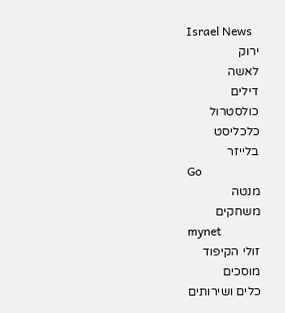Israel News
ירוק
לאשה
דילים
כולסטרול
כלכליסט
בלייזר
Go
מנטה
משחקים
mynet
זולי הקיפוד
מוסכים
כלים ושירותים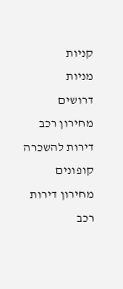קניות
מניות
דרושים
מחירון רכב
דירות להשכרה
קופונים
מחירון דירות
רכב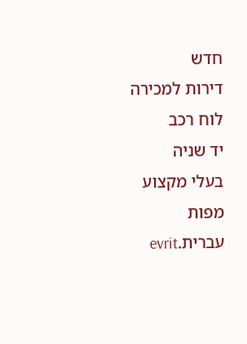חדש
דירות למכירה
לוח רכב
יד שניה
בעלי מקצוע
מפות
עברית.evrit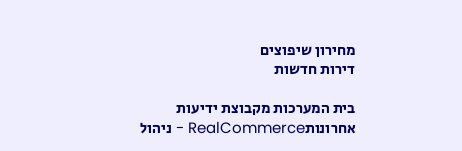מחירון שיפוצים
דירות חדשות

בית המערכות מקבוצת ידיעות אחרונותRealCommerce - ניהול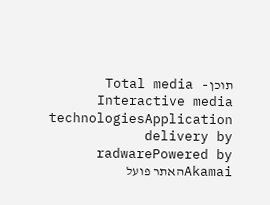תוכןTotal media - Interactive media technologiesApplication delivery by radwarePowered by Akamaiהאתר פועל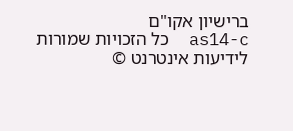ברישיון אקו"ם
as14-c  כל הזכויות שמורות לידיעות אינטרנט ©